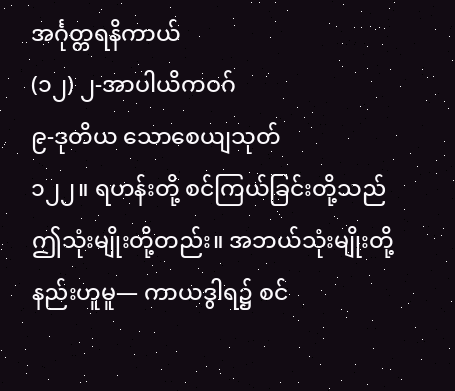အင်္ဂုတ္တရနိကာယ်
(၁၂) ၂-အာပါယိကဝဂ်
၉-ဒုတိယ သောစေယျသုတ်
၁၂၂။ ရဟန်းတို့ စင်ကြယ်ခြင်းတို့သည် ဤသုံးမျိုးတို့တည်း။ အဘယ်သုံးမျိုးတို့နည်းဟူမူ— ကာယဒွါရ၌ စင်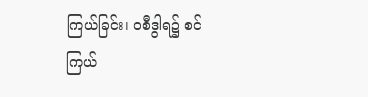ကြယ်ခြင်း၊ ဝစီဒွါရ၌ စင်ကြယ်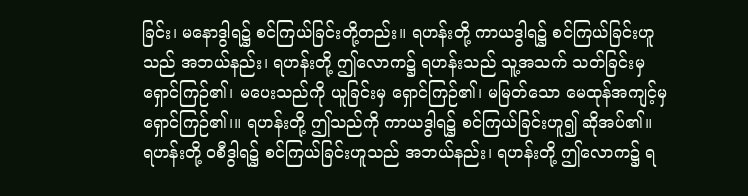ခြင်း၊ မနောဒွါရ၌ စင်ကြယ်ခြင်းတို့တည်း။ ရဟန်းတို့ ကာယဒွါရ၌ စင်ကြယ်ခြင်းဟူသည် အဘယ်နည်း၊ ရဟန်းတို့ ဤလောက၌ ရဟန်းသည် သူ့အသက် သတ်ခြင်းမှ ရှောင်ကြဉ်၏၊ မပေးသည်ကို ယူခြင်းမှ ရှောင်ကြဉ်၏၊ မမြတ်သော မေထုန်အကျင့်မှ ရှောင်ကြဉ်၏၊။ ရဟန်းတို့ ဤသည်ကို ကာယဒွါရ၌ စင်ကြယ်ခြင်းဟူ၍ ဆိုအပ်၏။
ရဟန်းတို့ ဝစီဒွါရ၌ စင်ကြယ်ခြင်းဟူသည် အဘယ်နည်း၊ ရဟန်းတို့ ဤလောက၌ ရ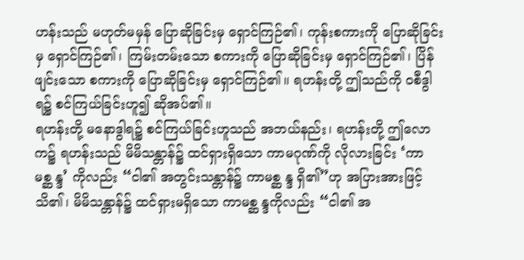ဟန်းသည် မဟုတ်မမှန် ပြောဆိုခြင်းမှ ရှောင်ကြဉ်၏၊ ကုန်းစကားကို ပြောဆိုခြင်းမှ ရှောင်ကြဉ်၏၊ ကြမ်းတမ်းသော စကားကို ပြောဆိုခြင်းမှ ရှောင်ကြဉ်၏၊ ပြိန်ဖျင်းသော စကားကို ပြောဆိုခြင်းမှ ရှောင်ကြဉ်၏။ ရဟန်းတို့ ဤသည်ကို ဝစီဒွါရ၌ စင်ကြယ်ခြင်းဟူ၍ ဆိုအပ်၏။
ရဟန်းတို့ မနောဒွါရ၌ စင်ကြယ်ခြင်းဟူသည် အဘယ်နည်း၊ ရဟန်းတို့ ဤလောက၌ ရဟန်းသည် မိမိသန္တာန်၌ ထင်ရှားရှိသော ကာမဂုဏ်ကို လိုလားခြင်း ‘ကာမစ္ဆ န္ဒ’ ကိုလည်း “ငါ၏ အတွင်းသန္တာန်၌ ကာမစ္ဆ န္ဒ ရှိ၏”ဟု အပြားအားဖြင့် သိ၏၊ မိမိသန္တာန်၌ ထင်ရှားမရှိသော ကာမစ္ဆ န္ဒကိုလည်း “ငါ၏ အ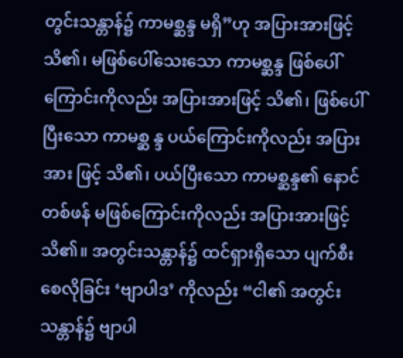တွင်းသန္တာန်၌ ကာမစ္ဆန္ဒ မရှိ”ဟု အပြားအားဖြင့် သိ၏၊ မဖြစ်ပေါ်သေးသော ကာမစ္ဆန္ဒ ဖြစ်ပေါ် ကြောင်းကိုလည်း အပြားအားဖြင့် သိ၏၊ ဖြစ်ပေါ်ပြီးသော ကာမစ္ဆ န္ဒ ပယ်ကြောင်းကိုလည်း အပြားအား ဖြင့် သိ၏၊ ပယ်ပြီးသော ကာမစ္ဆန္ဒ၏ နောင်တစ်ဖန် မဖြစ်ကြောင်းကိုလည်း အပြားအားဖြင့် သိ၏။ အတွင်းသန္တာန်၌ ထင်ရှားရှိသော ပျက်စီးစေလိုခြင်း ‘ဗျာပါဒ’ ကိုလည်း “ငါ၏ အတွင်းသန္တာန်၌ ဗျာပါ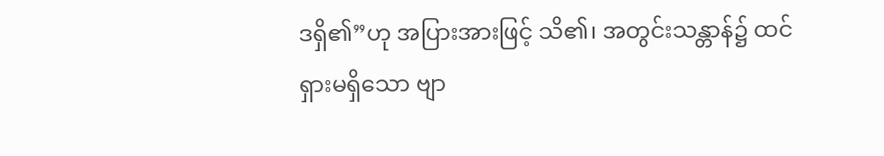ဒရှိ၏”ဟု အပြားအားဖြင့် သိ၏၊ အတွင်းသန္တာန်၌ ထင်ရှားမရှိသော ဗျာ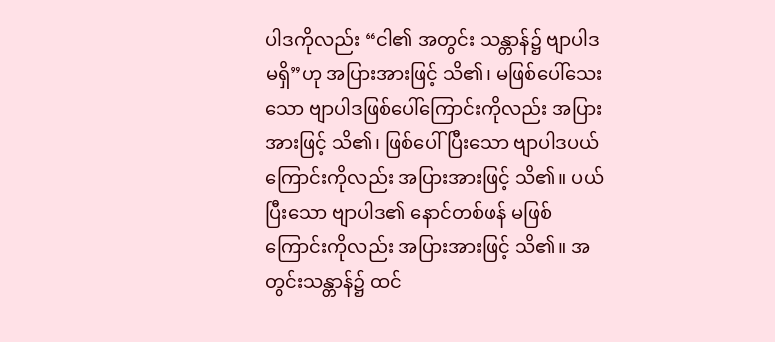ပါဒကိုလည်း “ငါ၏ အတွင်း သန္တာန်၌ ဗျာပါဒ မရှိ”ဟု အပြားအားဖြင့် သိ၏၊ မဖြစ်ပေါ်သေးသော ဗျာပါဒဖြစ်ပေါ်ကြောင်းကိုလည်း အပြားအားဖြင့် သိ၏၊ ဖြစ်ပေါ်ပြီးသော ဗျာပါဒပယ်ကြောင်းကိုလည်း အပြားအားဖြင့် သိ၏။ ပယ်ပြီးသော ဗျာပါဒ၏ နောင်တစ်ဖန် မဖြစ်ကြောင်းကိုလည်း အပြားအားဖြင့် သိ၏။ အတွင်းသန္တာန်၌ ထင်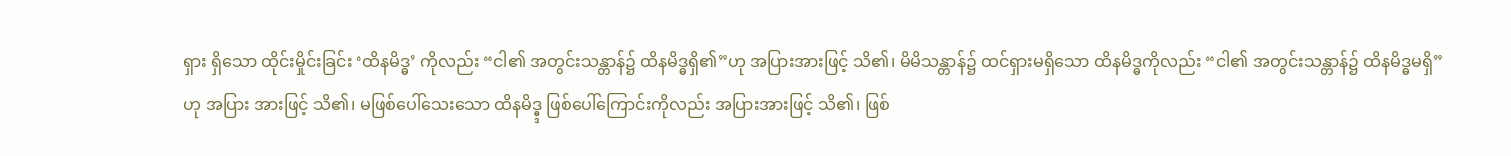ရှား ရှိသော ထိုင်းမှိုင်းခြင်း ‘ထိနမိဒ္ဓ’ ကိုလည်း “ငါ၏ အတွင်းသန္တာန်၌ ထိနမိဒ္ဓရှိ၏”ဟု အပြားအားဖြင့် သိ၏၊ မိမိသန္တာန်၌ ထင်ရှားမရှိသော ထိနမိဒ္ဓကိုလည်း “ငါ၏ အတွင်းသန္တာန်၌ ထိနမိဒ္ဓမရှိ”ဟု အပြား အားဖြင့် သိ၏၊ မဖြစ်ပေါ်သေးသော ထိနမိဒ္ဓ္ဒ ဖြစ်ပေါ်ကြောင်းကိုလည်း အပြားအားဖြင့် သိ၏၊ ဖြစ်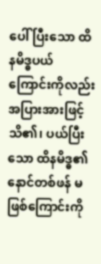ပေါ် ပြီးသော ထိနမိဒ္ဓပယ်ကြောင်းကိုလည်း အပြားအားဖြင့် သိ၏၊ ပယ်ပြီးသော ထိနမိဒ္ဓ၏ နောင်တစ်ဖန် မဖြစ်ကြောင်းကို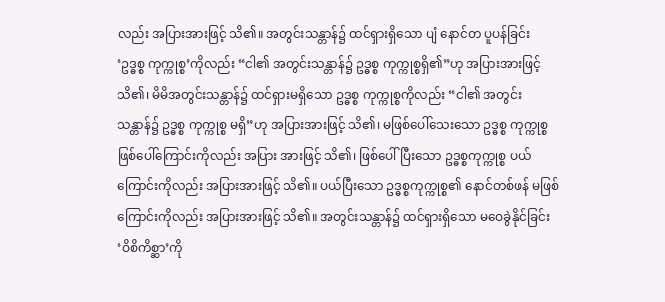လည်း အပြားအားဖြင့် သိ၏။ အတွင်းသန္တာန်၌ ထင်ရှားရှိသော ပျံ နောင်တ ပူပန်ခြင်း ‘ဥဒ္ဓစ္စ ကုက္ကုစ္စ’ကိုလည်း “ငါ၏ အတွင်းသန္တာန်၌ ဥဒ္ဓစ္စ ကုက္ကုစ္စရှိ၏”ဟု အပြားအားဖြင့် သိ၏၊ မိမိအတွင်းသန္တာန်၌ ထင်ရှားမရှိသော ဥဒ္ဓစ္စ ကုက္ကုစ္စကိုလည်း “ငါ၏ အတွင်းသန္တာန်၌ ဥဒ္ဓစ္စ ကုက္ကုစ္စ မရှိ”ဟု အပြားအားဖြင့် သိ၏၊ မဖြစ်ပေါ်သေးသော ဥဒ္ဓစ္စ ကုက္ကုစ္စ ဖြစ်ပေါ်ကြောင်းကိုလည်း အပြား အားဖြင့် သိ၏၊ ဖြစ်ပေါ်ပြီးသော ဥဒ္ဓစ္စကုက္ကုစ္စ ပယ်ကြောင်းကိုလည်း အပြားအားဖြင့် သိ၏။ ပယ်ပြီးသော ဥဒ္ဓစ္စကုက္ကုစ္စ၏ နောင်တစ်ဖန် မဖြစ်ကြောင်းကိုလည်း အပြားအားဖြင့် သိ၏။ အတွင်းသန္တာန်၌ ထင်ရှားရှိသော မဝေခွဲနိုင်ခြင်း ‘ဝိစိကိစ္ဆာ’ကို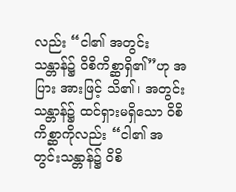လည်း “ငါ၏ အတွင်းသန္တာန်၌ ဝိစိကိစ္ဆာရှိ၏”ဟု အပြား အားဖြင့် သိ၏၊ အတွင်းသန္တာန်၌ ထင်ရှားမရှိသော ဝိစိကိစ္ဆာကိုလည်း “ငါ၏ အတွင်းသန္တာန်၌ ဝိစိ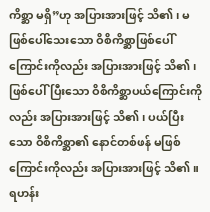ကိစ္ဆာ မရှိ”ဟု အပြားအားဖြင့် သိ၏၊ မဖြစ်ပေါ်သေးသော ဝိစိကိစ္ဆာဖြစ်ပေါ်ကြောင်းကိုလည်း အပြားအားဖြင့် သိ၏၊ ဖြစ်ပေါ်ပြီးသော ဝိစိကိစ္ဆာပယ်ကြောင်းကိုလည်း အပြားအားဖြင့် သိ၏၊ ပယ်ပြီးသော ဝိစိကိစ္ဆာ၏ နောင်တစ်ဖန် မဖြစ်ကြောင်းကိုလည်း အပြားအားဖြင့် သိ၏။ ရဟန်း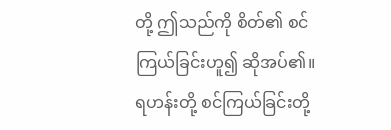တို့ ဤသည်ကို စိတ်၏ စင်ကြယ်ခြင်းဟူ၍ ဆိုအပ်၏။ ရဟန်းတို့ စင်ကြယ်ခြင်းတို့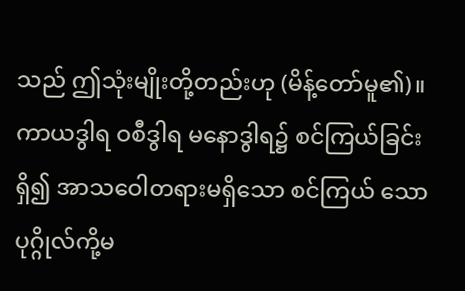သည် ဤသုံးမျိုးတို့တည်းဟု (မိန့်တော်မူ၏)။
ကာယဒွါရ ဝစီဒွါရ မနောဒွါရ၌ စင်ကြယ်ခြင်းရှိ၍ အာသဝေါတရားမရှိသော စင်ကြယ် သော ပုဂ္ဂိုလ်ကို့မ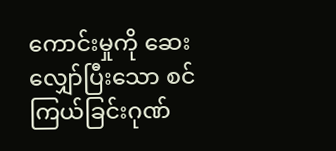ကောင်းမှုကို ဆေးလျှော်ပြီးသော စင်ကြယ်ခြင်းဂုဏ်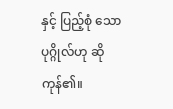နှင့် ပြည့်စုံ သော ပုဂ္ဂိုလ်ဟု ဆိုကုန်၏။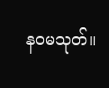နဝမသုတ်။